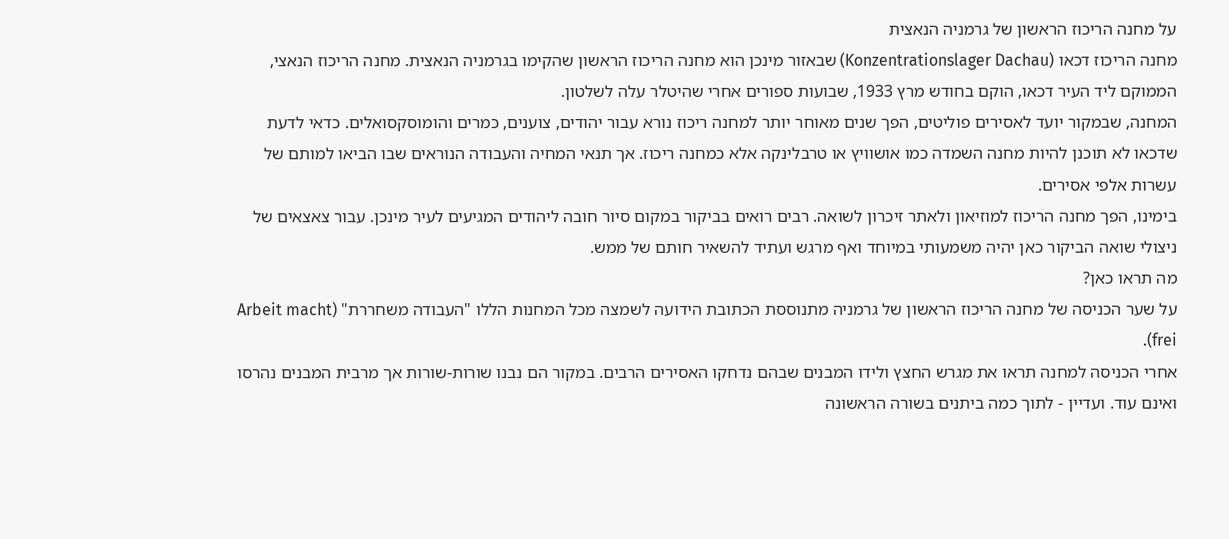על מחנה הריכוז הראשון של גרמניה הנאצית
מחנה הריכוז דכאו (Konzentrationslager Dachau) שבאזור מינכן הוא מחנה הריכוז הראשון שהקימו בגרמניה הנאצית. מחנה הריכוז הנאצי, הממוקם ליד העיר דכאו, הוקם בחודש מרץ 1933, שבועות ספורים אחרי שהיטלר עלה לשלטון.
המחנה, שבמקור יועד לאסירים פוליטים, הפך שנים מאוחר יותר למחנה ריכוז נורא עבור יהודים, צוענים, כמרים והומוסקסואלים. כדאי לדעת שדכאו לא תוכנן להיות מחנה השמדה כמו אושוויץ או טרבלינקה אלא כמחנה ריכוז. אך תנאי המחיה והעבודה הנוראים שבו הביאו למותם של עשרות אלפי אסירים.
בימינו, הפך מחנה הריכוז למוזיאון ולאתר זיכרון לשואה. רבים רואים בביקור במקום סיור חובה ליהודים המגיעים לעיר מינכן. עבור צאצאים של ניצולי שואה הביקור כאן יהיה משמעותי במיוחד ואף מרגש ועתיד להשאיר חותם של ממש.
מה תראו כאן?
על שער הכניסה של מחנה הריכוז הראשון של גרמניה מתנוססת הכתובת הידועה לשמצה מכל המחנות הללו "העבודה משחררת" (Arbeit macht frei).
אחרי הכניסה למחנה תראו את מגרש החצץ ולידו המבנים שבהם נדחקו האסירים הרבים. במקור הם נבנו שורות-שורות אך מרבית המבנים נהרסו ואינם עוד. ועדיין - לתוך כמה ביתנים בשורה הראשונה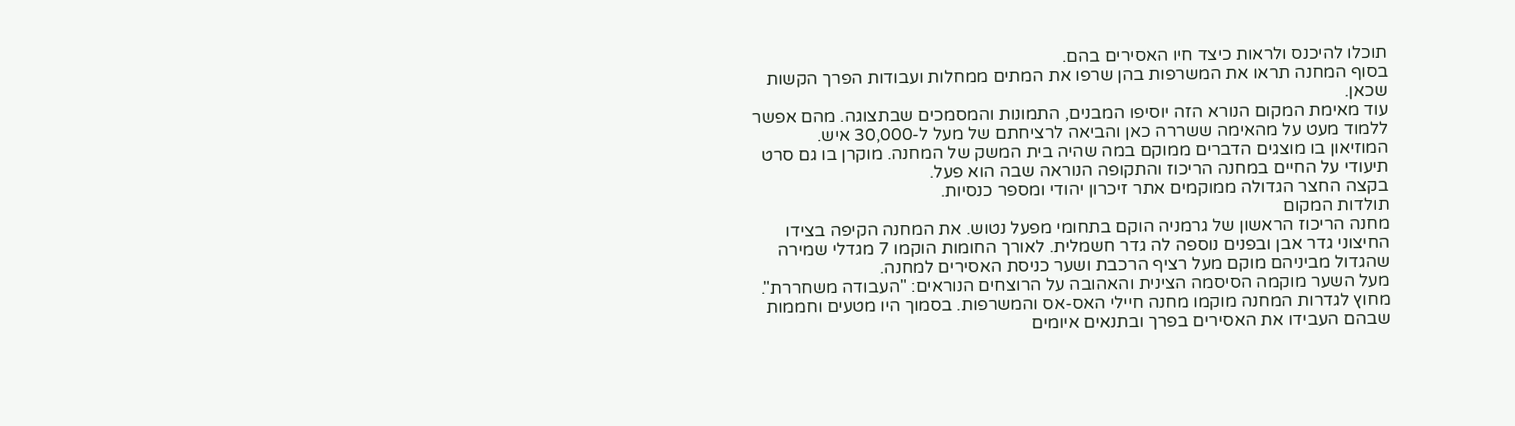תוכלו להיכנס ולראות כיצד חיו האסירים בהם.
בסוף המחנה תראו את המשרפות בהן שרפו את המתים ממחלות ועבודות הפרך הקשות שכאן.
עוד מאימת המקום הנורא הזה יוסיפו המבנים, התמונות והמסמכים שבתצוגה. מהם אפשר ללמוד מעט על מהאימה ששררה כאן והביאה לרציחתם של מעל ל-30,000 איש.
המוזיאון בו מוצגים הדברים ממוקם במה שהיה בית המשק של המחנה. מוקרן בו גם סרט תיעודי על החיים במחנה הריכוז והתקופה הנוראה שבה הוא פעל.
בקצה החצר הגדולה ממוקמים אתר זיכרון יהודי ומספר כנסיות.
תולדות המקום
מחנה הריכוז הראשון של גרמניה הוקם בתחומי מפעל נטוש. את המחנה הקיפה בצידו החיצוני גדר אבן ובפנים נוספה לה גדר חשמלית. לאורך החומות הוקמו 7 מגדלי שמירה שהגדול מביניהם מוקם מעל רציף הרכבת ושער כניסת האסירים למחנה.
מעל השער מוקמה הסיסמה הצינית והאהובה על הרוצחים הנוראים: "העבודה משחררת". מחוץ לגדרות המחנה מוקמו מחנה חיילי האס-אס והמשרפות. בסמוך היו מטעים וחממות שבהם העבידו את האסירים בפרך ובתנאים איומים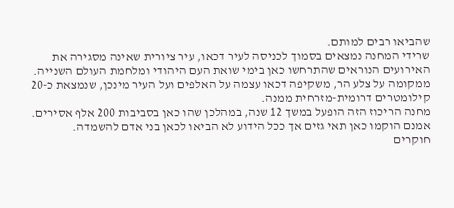שהביאו רבים למותם.
שרידי המחנה נמצאים בסמוך לכניסה לעיר דכאו, עיר ציורית שאינה מסגירה את האירועים הנוראים שהתרחשו כאן בימי שואת העם היהודי ומלחמת העולם השנייה. ממקומה על צלע הר, משקיפה דכאו עצמה על האלפים ועל העיר מינכן, שנמצאת כ-20 קילומטרים דרומית-מזרחית ממנה.
מחנה הריכוז הזה הופעל במשך 12 שנה, במהלכן שהו כאן בסביבות 200 אלף אסירים. אמנם הוקמו כאן תאי גזים אך ככל הידוע לא הביאו לכאן בני אדם להשמדה.
חוקרים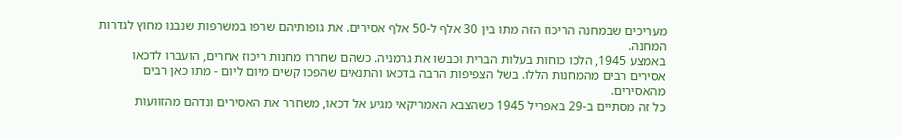מעריכים שבמחנה הריכוז הזה מתו בין 30 אלף ל-50 אלף אסירים. את גופותיהם שרפו במשרפות שנבנו מחוץ לגדרות המחנה.
באמצע 1945, הלכו כוחות בעלות הברית וכבשו את גרמניה. כשהם שחררו מחנות ריכוז אחרים, הועברו לדכאו אסירים רבים מהמחנות הללו. בשל הצפיפות הרבה בדכאו והתנאים שהפכו קשים מיום ליום - מתו כאן רבים מהאסירים.
כל זה מסתיים ב-29 באפריל 1945 כשהצבא האמריקאי מגיע אל דכאו, משחרר את האסירים ונדהם מהזוועות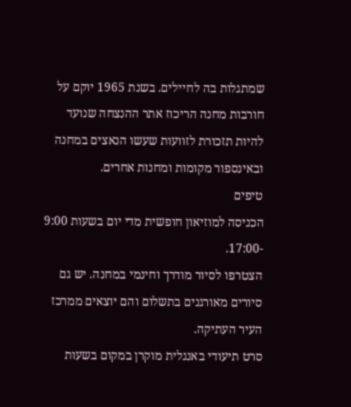שמתגלות בה לחיילים. בשנת 1965 יוקם על חורבות מחנה הריכוז אתר ההנצחה שנועד להיות תזכורת לזוועות שעשו הנאצים במחנה ובאינספור מקומות ומחנות אחרים.
טיפים
הכניסה למוזיאון חופשית מדי יום בשעות 9:00 -17:00.
הצטרפו לסיור מודרך וחינמי במחנה. יש גם סיורים מאורגנים בתשלום והם יוצאים ממרכז העיר העתיקה.
סרט תיעודי באנגלית מוקרן במקום בשעות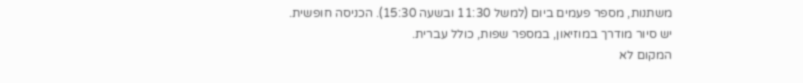משתנות, מספר פעמים ביום (למשל 11:30 ובשעה 15:30). הכניסה חופשית.
יש סיור מודרך במוזיאון, במספר שפות, כולל עברית.
המקום לא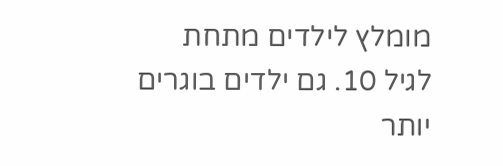מומלץ לילדים מתחת לגיל 10. גם ילדים בוגרים יותר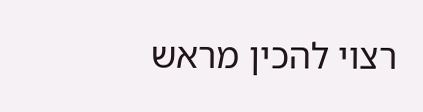רצוי להכין מראש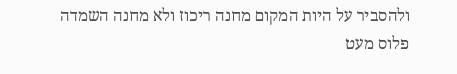ולהסביר על היות המקום מחנה ריכוז ולא מחנה השמדה פלוס מעט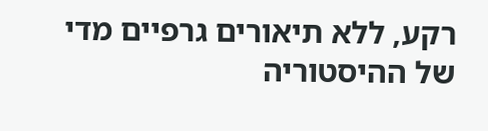רקע, ללא תיאורים גרפיים מדי של ההיסטוריה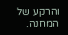והרקע של המחנה.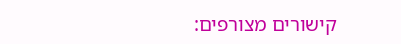קישורים מצורפים: